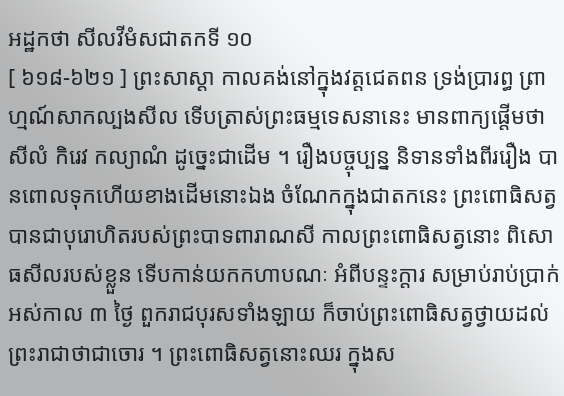អដ្ឋកថា សីលវីមំសជាតកទី ១០
[ ៦១៨-៦២១ ] ព្រះសាស្តា កាលគង់នៅក្នុងវត្តជេតពន ទ្រង់ប្រារព្ធ ព្រាហ្មណ៍សាកល្បងសីល ទើបត្រាស់ព្រះធម្មទេសនានេះ មានពាក្យផ្តើមថា សីលំ កិរេវ កល្យាណំ ដូច្នេះជាដើម ។ រឿងបច្ចុប្បន្ន និទានទាំងពីររឿង បានពោលទុកហើយខាងដើមនោះឯង ចំណែកក្នុងជាតកនេះ ព្រះពោធិសត្វបានជាបុរោហិតរបស់ព្រះបាទពារាណសី កាលព្រះពោធិសត្វនោះ ពិសោធសីលរបស់ខ្លួន ទើបកាន់យកកហាបណៈ អំពីបន្ទះក្តារ សម្រាប់រាប់ប្រាក់អស់កាល ៣ ថ្ងៃ ពួករាជបុរសទាំងឡាយ ក៏ចាប់ព្រះពោធិសត្វថ្វាយដល់ព្រះរាជាថាជាចោរ ។ ព្រះពោធិសត្វនោះឈរ ក្នុងស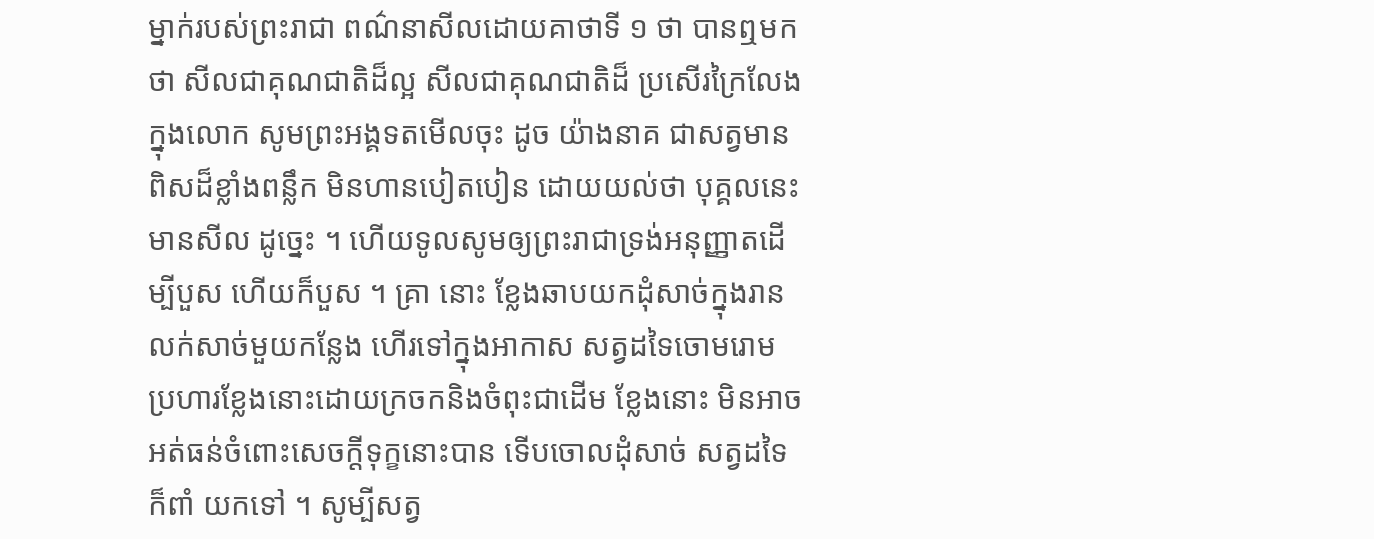ម្នាក់របស់ព្រះរាជា ពណ៌នាសីលដោយគាថាទី ១ ថា បានឮមកថា សីលជាគុណជាតិដ៏ល្អ សីលជាគុណជាតិដ៏ ប្រសើរក្រៃលែង ក្នុងលោក សូមព្រះអង្គទតមើលចុះ ដូច យ៉ាងនាគ ជាសត្វមានពិសដ៏ខ្លាំងពន្លឹក មិនហានបៀតបៀន ដោយយល់ថា បុគ្គលនេះមានសីល ដូច្នេះ ។ ហើយទូលសូមឲ្យព្រះរាជាទ្រង់អនុញ្ញាតដើម្បីបួស ហើយក៏បួស ។ គ្រា នោះ ខ្លែងឆាបយកដុំសាច់ក្នុងរានលក់សាច់មួយកន្លែង ហើរទៅក្នុងអាកាស សត្វដទៃចោមរោមប្រហារខ្លែងនោះដោយក្រចកនិងចំពុះជាដើម ខ្លែងនោះ មិនអាចអត់ធន់ចំពោះសេចក្តីទុក្ខនោះបាន ទើបចោលដុំសាច់ សត្វដទៃក៏ពាំ យកទៅ ។ សូម្បីសត្វ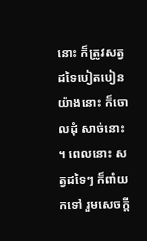នោះ ក៏ត្រូវសត្វដទៃបៀតបៀនយ៉ាងនោះ ក៏ចោលដុំ សាច់នោះ ។ ពេលនោះ សត្វដទៃៗ ក៏ពាំយកទៅ រួមសេចក្តី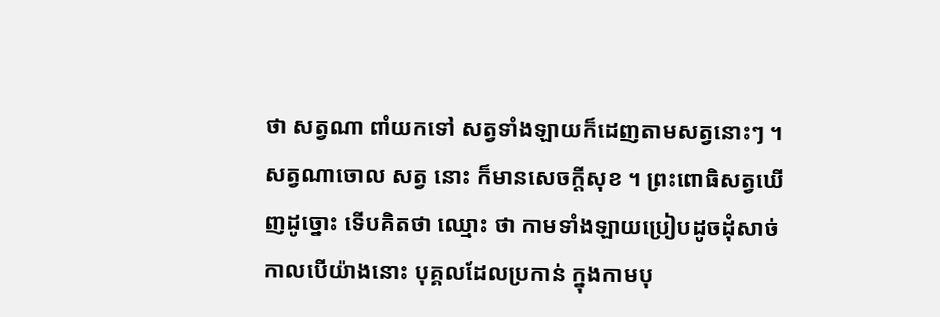ថា សត្វណា ពាំយកទៅ សត្វទាំងឡាយក៏ដេញតាមសត្វនោះៗ ។ សត្វណាចោល សត្វ នោះ ក៏មានសេចក្តីសុខ ។ ព្រះពោធិសត្វឃើញដូច្នោះ ទើបគិតថា ឈ្មោះ ថា កាមទាំងឡាយប្រៀបដូចដុំសាច់ កាលបើយ៉ាងនោះ បុគ្គលដែលប្រកាន់ ក្នុងកាមបុ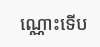ណ្ណោះទើប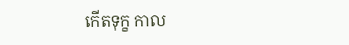កើតទុក្ខ កាល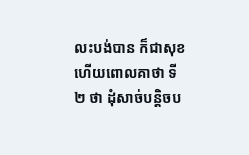លះបង់បាន ក៏ជាសុខ ហើយពោលគាថា ទី ២ ថា ដុំសាច់បន្តិចប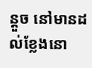ន្តួច នៅមានដល់ខ្លែងនោ